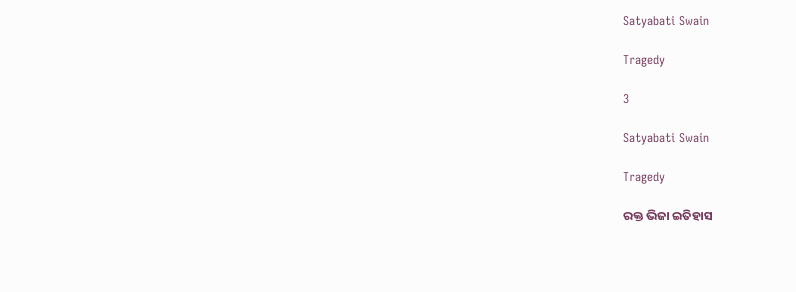Satyabati Swain

Tragedy

3

Satyabati Swain

Tragedy

ରକ୍ତ ଭିଜା ଇତିହାସ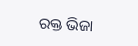ରକ୍ତ ଭିଜା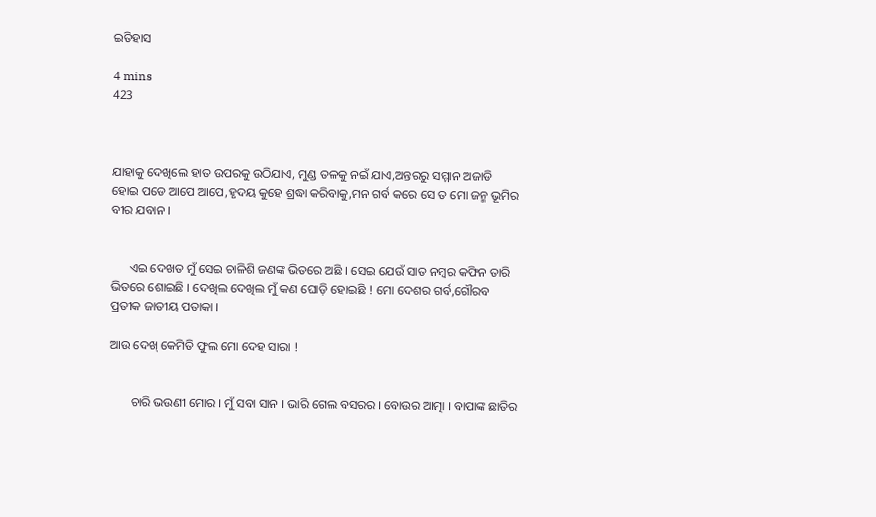ଇତିହାସ

4 mins
423



ଯାହାକୁ ଦେଖିଲେ ହାତ ଉପରକୁ ଉଠିଯାଏ, ମୁଣ୍ଡ ତଳକୁ ନଇଁ ଯାଏ,ଅନ୍ତରରୁ ସମ୍ମାନ ଅଜାଡି ହୋଇ ପଡେ ଆପେ ଆପେ,ହୃଦୟ କୁହେ ଶ୍ରଦ୍ଧା କରିବାକୁ,ମନ ଗର୍ବ କରେ ସେ ତ ମୋ ଜନ୍ମ ଭୂମିର ବୀର ଯବାନ ।


      ଏଇ ଦେଖତ ମୁଁ ସେଇ ଚାଳିଶି ଜଣଙ୍କ ଭିତରେ ଅଛି । ସେଇ ଯେଉଁ ସାତ ନମ୍ବର କଫିନ ତାରି ଭିତରେ ଶୋଇଛି । ଦେଖିଲ ଦେଖିଲ ମୁଁ କଣ ଘୋଡ଼ି ହୋଇଛି ! ମୋ ଦେଶର ଗର୍ବ,ଗୌରବ ପ୍ରତୀକ ଜାତୀୟ ପତାକା ।

ଆଉ ଦେଖ୍ କେମିତି ଫୁଲ ମୋ ଦେହ ସାରା !


       ଚାରି ଭଉଣୀ ମୋର । ମୁଁ ସବା ସାନ । ଭାରି ଗେଲ ବସରର । ବୋଉର ଆତ୍ମା । ବାପାଙ୍କ ଛାତିର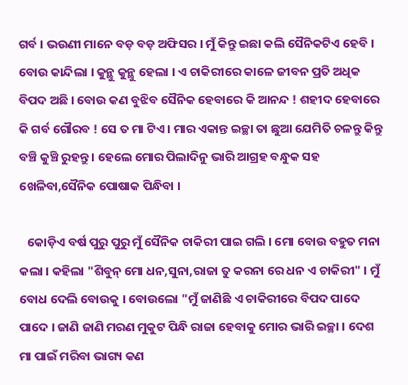ଗର୍ବ । ଭଉଣୀ ମାନେ ବଡ଼ ବଡ଼ ଅଫିସର । ମୁଁ କିନ୍ତୁ ଇଛା କଲି ସୈନିକଟିଏ ହେବି । ବୋଉ କାନ୍ଦିଲା । କୁନ୍ଥୁ କୁନ୍ଥୁ ହେଲା । ଏ ଚାକିରୀରେ କାଳେ ଜୀବନ ପ୍ରତି ଅଧିକ ବିପଦ ଅଛି । ବୋଉ କଣ ବୁଝିବ ସୈନିକ ହେବାରେ କି ଆନନ୍ଦ ! ଶହୀଦ ହେବାରେ କି ଗର୍ବ ଗୌରବ ! ସେ ତ ମା ଟିଏ । ମାର ଏକାନ୍ତ ଇଚ୍ଛା ତା ଛୁଆ ଯେମିତି ଚଳନ୍ତୁ କିନ୍ତୁ ବଞ୍ଚି କୁଞ୍ଚି ରୁହନ୍ତୁ । ହେଲେ ମୋର ପିଲାଦିନୁ ଭାରି ଆଗ୍ରହ ବନ୍ଧୁକ ସହ ଖେଳିବା,ସୈନିକ ପୋଷାକ ପିନ୍ଧିବା ।

   କୋଡ଼ିଏ ବର୍ଷ ପୁରୁ ପୁରୁ ମୁଁ ସୈନିକ ଚାକିରୀ ପାଇ ଗଲି । ମୋ ବୋଉ ବହୁତ ମନା କଲା । କହିଲା "ଶିବୁନ୍ ମୋ ଧନ,ସୁନା,ରାଜା ତୁ କରନା ରେ ଧନ ଏ ଚାକିରୀ" । ମୁଁ ବୋଧ ଦେଲି ବୋଉକୁ । ବୋଉଲୋ "ମୁଁ ଜାଣିଛି ଏ ଚାକିରୀରେ ବିପଦ ପାଦେ ପାଦେ । ଜାଣି ଜାଣି ମରଣ ମୁକୁଟ ପିନ୍ଧି ରାଜା ହେବାକୁ ମୋର ଭାରି ଇଚ୍ଛା । ଦେଶ ମା ପାଇଁ ମରିବା ଭାଗ୍ୟ କଣ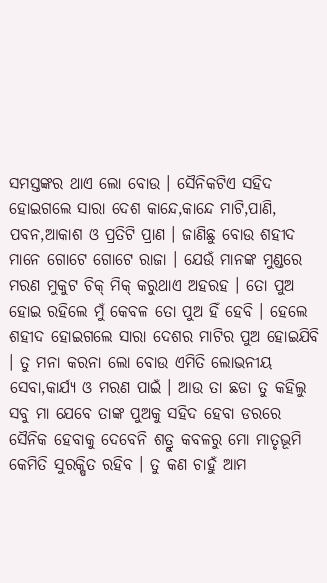ସମସ୍ତଙ୍କର ଥାଏ ଲୋ ବୋଉ । ସୈନିକଟିଏ ସହିଦ ହୋଇଗଲେ ସାରା ଦେଶ କାନ୍ଦେ,କାନ୍ଦେ ମାଟି,ପାଣି, ପବନ,ଆକାଶ ଓ ପ୍ରତିଟି ପ୍ରାଣ । ଜାଣିଛୁ ବୋଉ ଶହୀଦ ମାନେ ଗୋଟେ ଗୋଟେ ରାଜା । ଯେଉଁ ମାନଙ୍କ ମୁଣ୍ଡରେ ମରଣ ମୁକୁଟ ଚିକ୍ ମିକ୍ କରୁଥାଏ ଅହରହ । ତୋ ପୁଅ ହୋଇ ରହିଲେ ମୁଁ କେବଳ ତୋ ପୁଅ ହିଁ ହେବି । ହେଲେ ଶହୀଦ ହୋଇଗଲେ ସାରା ଦେଶର ମାଟିର ପୁଅ ହୋଇଯିବି । ତୁ ମନା କରନା ଲୋ ବୋଉ ଏମିତି ଲୋଭନୀୟ ସେବା,କାର୍ଯ୍ୟ ଓ ମରଣ ପାଇଁ । ଆଉ ତା ଛଡା ତୁ କହିଲୁ ସବୁ ମା ଯେବେ ତାଙ୍କ ପୁଅକୁ ସହିଦ ହେବା ଡରରେ ସୈନିକ ହେବାକୁ ଦେବେନି ଶତ୍ରୁ କବଳରୁ ମୋ ମାତୃଭୂମି କେମିତି ସୁରକ୍ଷିତ ରହିବ । ତୁ କଣ ଚାହୁଁ ଆମ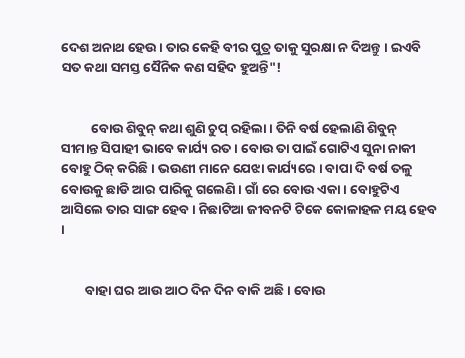ଦେଶ ଅନାଥ ହେଉ । ତାର କେହି ବୀର ପୁତ୍ର ତାକୁ ସୁରକ୍ଷା ନ ଦିଅନ୍ତୁ । ଇଏବି ସତ କଥା ସମସ୍ତ ସୈନିକ କଣ ସହିଦ ହୁଅନ୍ତି"!


          ବୋଉ ଶିବୁନ୍ କଥା ଶୁଣି ଚୁପ୍ ରହିଲା । ତିନି ବର୍ଷ ହେଲାଣି ଶିବୁନ୍ ସୀମାନ୍ତ ସିପାହୀ ଭାବେ କାର୍ଯ୍ୟ ରତ । ବୋଉ ତା ପାଇଁ ଗୋଟିଏ ସୁନା ନାକୀ ବୋହୁ ଠିକ୍ କରିଛି । ଭଉଣୀ ମାନେ ଯେଝା କାର୍ଯ୍ୟରେ । ବାପା ଦି ବର୍ଷ ତଳୁ ବୋଉକୁ ଛାଡି ଆର ପାରିକୁ ଗଲେଣି । ଗାଁ ରେ ବୋଉ ଏକା । ବୋହୁଟିଏ ଆସିଲେ ତାର ସାଙ୍ଗ ହେବ । ନିଛାଟିଆ ଜୀବନଟି ଟିକେ କୋଳାହଳ ମୟ ହେବ ।


        ବାହା ଘର ଆଉ ଆଠ ଦିନ ଦିନ ବାକି ଅଛି । ବୋଉ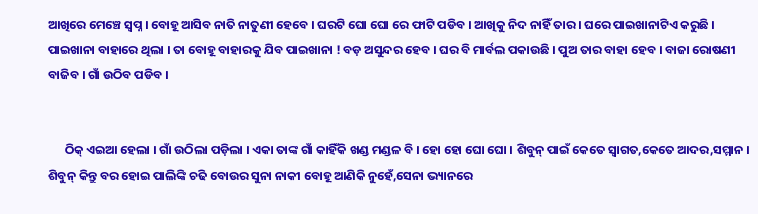ଆଖିରେ ମେଞ୍ଚେ ସ୍ବପ୍ନ । ବୋହୂ ଆସିବ ନାତି ନାତୁଣୀ ହେବେ । ଘରଟି ଘୋ ଘୋ ରେ ଫାଟି ପଡିବ । ଆଖିକୁ ନିଦ ନାହିଁ ତାର । ଘରେ ପାଇଖାନାଟିଏ କରୁଛି । ପାଇଖାନା ବାହାରେ ଥିଲା । ତା ବୋହୂ ବାହାରକୁ ଯିବ ପାଇଖାନା ! ବଡ଼ ଅସୁନ୍ଦର ହେବ । ଘର ବି ମାର୍ବଲ ପକାଉଛି । ପୁଅ ତାର ବାହା ହେବ । ବାଜା ରୋଷଣୀ ବାଜିବ । ଗାଁ ଉଠିବ ପଡିବ ।


      ଠିକ୍ ଏଇଆ ହେଲା । ଗାଁ ଉଠିଲା ପଡ଼ିଲା । ଏକା ତାଙ୍କ ଗାଁ କାହିଁକି ଖଣ୍ଡ ମଣ୍ଡଳ ବି । ହୋ ହୋ ଘୋ ଘୋ । ଶିବୁନ୍ ପାଇଁ କେତେ ସ୍ୱାଗତ,କେତେ ଆଦର,ସମ୍ମାନ । ଶିବୁନ୍ କିନ୍ତୁ ବର ହୋଇ ପାଲିଙ୍କି ଚଢି ବୋଉର ସୁନା ନାକୀ ବୋହୂ ଆଣିକି ନୁହେଁ,ସେନା ଭ୍ୟାନରେ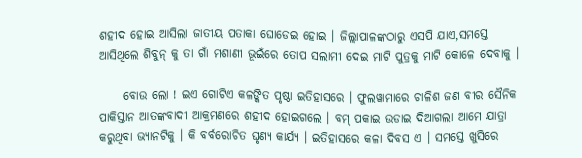ଶହୀଦ ହୋଇ ଆସିଲା ଜାତୀୟ ପତାକା ଘୋଡେଇ ହୋଇ । ଜିଲ୍ଲାପାଳଙ୍କଠାରୁ ଏସପି ଯାଏ,ସମସ୍ତେ ଆସିଥିଲେ ଶିବୁନ୍ କୁ ତା ଗାଁ ମଶାଣୀ ଭୂଇଁରେ ତୋପ ସଲାମୀ ଦେଇ ମାଟି ପୁତ୍ରକୁ ମାଟି କୋଳେ ଦେବାକୁ ।

     ବୋଉ ଲୋ ! ଇଏ ଗୋଟିଏ କଳଙ୍କିତ ପୃଷ୍ଠା ଇତିହାସରେ । ଫୁଲୱାମାରେ ଚାଳିଶ ଜଣ ବୀର ସୈନିକ ପାକିସ୍ତାନ ଆତଙ୍କବାଦୀ ଆକ୍ରମଣରେ ଶହୀଦ ହୋଇଗଲେ । ବମ୍ ପକାଇ ଉଡାଇ ଦିଆଗଲା ଆମେ ଯାତ୍ରା କରୁଥିବା ଭ୍ୟାନଟିକୁ । କି ବର୍ବରୋଚିତ ଘୃଣ୍ୟ କାର୍ଯ୍ୟ । ଇତିହାସରେ କଳା ଦିବସ ଏ । ସମସ୍ତେ ଖୁସିରେ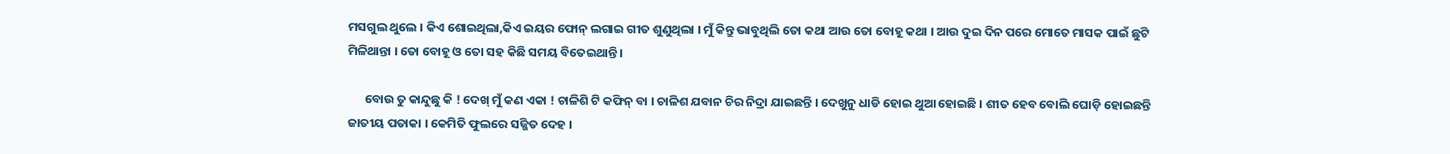ମସଗୁଲ ଥୁଲେ । କିଏ ଶୋଇଥିଲା,କିଏ ଇୟର ଫୋନ୍ ଲଗାଇ ଗୀତ ଶୁଣୁଥିଲା । ମୁଁ କିନ୍ତୁ ଭାବୁଥିଲି ତୋ କଥା ଆଉ ତୋ ବୋହୂ କଥା । ଆଉ ଦୁଇ ଦିନ ପରେ ମୋତେ ମାସକ ପାଇଁ ଛୁଟି ମିଳିଥାନ୍ତା । ତୋ ବୋହୂ ଓ ତୋ ସହ କିଛି ସମୟ ବିତେଇଥାନ୍ତି ।

      ବୋଉ ତୁ କାନ୍ଦୁଛୁ କି ! ଦେଖ୍ ମୁଁ କଣ ଏକା ! ଚାଳିଶି ଟି କଫିନ୍ ବା । ଚାଳିଶ ଯବାନ ଚିର ନିଦ୍ରା ଯାଇଛନ୍ତି । ଦେଖୁନୁ ଧାଡି ହୋଇ ଥୁଆ ହୋଇଛି । ଶୀତ ହେବ ବୋଲି ଘୋଡ଼ି ହୋଇଛନ୍ତି ଜାତୀୟ ପତାକା । କେମିତି ଫୁଲରେ ସଜ୍ଜିତ ଦେହ ।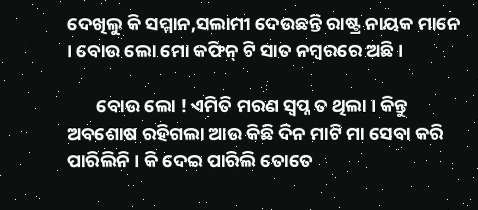ଦେଖିଲୁ କି ସମ୍ମାନ,ସଲାମୀ ଦେଉଛନ୍ତି ରାଷ୍ଟ୍ର ନାୟକ ମାନେ । ବୋଉ ଲୋ ମୋ କଫିନ୍ ଟି ସାତ ନମ୍ବରରେ ଅଛି ।

       ବୋଉ ଲୋ ! ଏମିତି ମରଣ ସ୍ବପ୍ନ ତ ଥିଲା । କିନ୍ତୁ ଅବଶୋଷ ରହିଗଲା ଆଉ କିଛି ଦିନ ମାଟି ମା ସେବା କରି ପାରିଲିନି । କି ଦେଇ ପାରିଲି ତୋତେ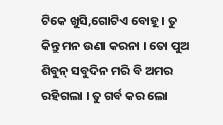ଟିକେ ଖୁସି,ଗୋଟିଏ ବୋହୂ । ତୁ କିନ୍ତୁ ମନ ଉଣା କରନା । ତୋ ପୁଅ ଶିବୁନ୍ ସବୁଦିନ ମରି ବି ଅମର ରହିଗଲା । ତୁ ଗର୍ବ କର ଲୋ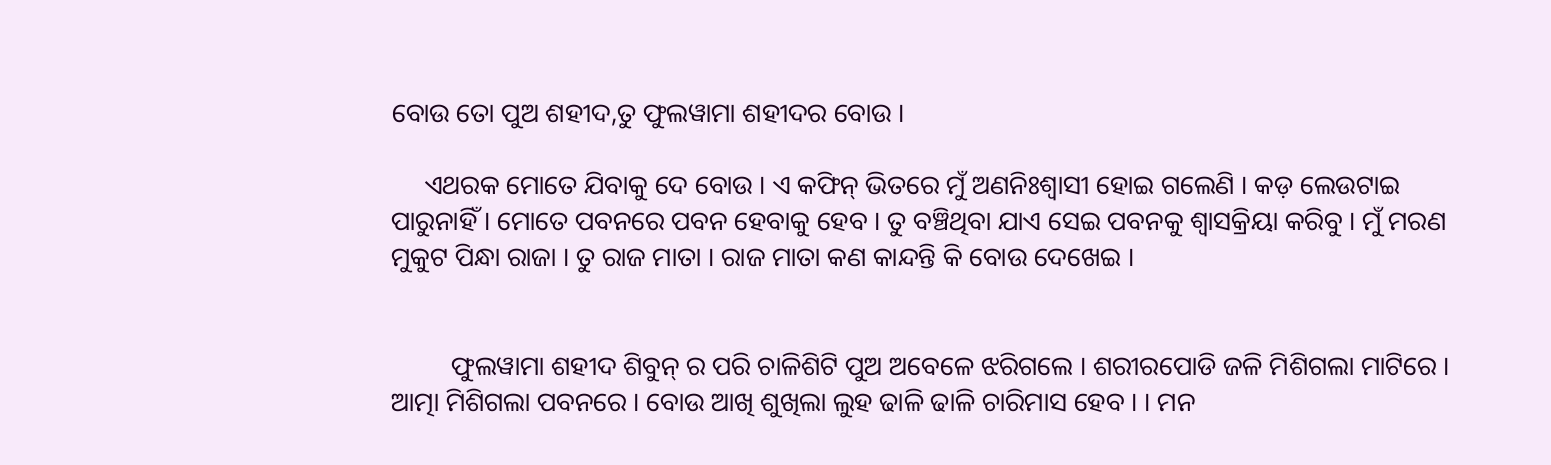ବୋଉ ତୋ ପୁଅ ଶହୀଦ,ତୁ ଫୁଲୱାମା ଶହୀଦର ବୋଉ ।

     ଏଥରକ ମୋତେ ଯିବାକୁ ଦେ ବୋଉ । ଏ କଫିନ୍ ଭିତରେ ମୁଁ ଅଣନିଃଶ୍ଵାସୀ ହୋଇ ଗଲେଣି । କଡ଼ ଲେଉଟାଇ ପାରୁନାହିଁ । ମୋତେ ପବନରେ ପବନ ହେବାକୁ ହେବ । ତୁ ବଞ୍ଚିଥିବା ଯାଏ ସେଇ ପବନକୁ ଶ୍ବାସକ୍ରିୟା କରିବୁ । ମୁଁ ମରଣ ମୁକୁଟ ପିନ୍ଧା ରାଜା । ତୁ ରାଜ ମାତା । ରାଜ ମାତା କଣ କାନ୍ଦନ୍ତି କି ବୋଉ ଦେଖେଇ ।


         ଫୁଲୱାମା ଶହୀଦ ଶିବୁନ୍ ର ପରି ଚାଳିଶିଟି ପୁଅ ଅବେଳେ ଝରିଗଲେ । ଶରୀରପୋଡି ଜଳି ମିଶିଗଲା ମାଟିରେ । ଆତ୍ମା ମିଶିଗଲା ପବନରେ । ବୋଉ ଆଖି ଶୁଖିଲା ଲୁହ ଢାଳି ଢାଳି ଚାରିମାସ ହେବ । । ମନ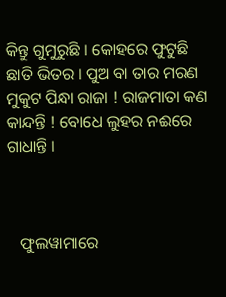କିନ୍ତୁ ଗୁମୁରୁଛି । କୋହରେ ଫୁଟୁଛି ଛାତି ଭିତର । ପୁଅ ବା ତାର ମରଣ ମୁକୁଟ ପିନ୍ଧା ରାଜା ! ରାଜମାତା କଣ କାନ୍ଦନ୍ତି ! ବୋଧେ ଲୁହର ନଈରେ ଗାଧାନ୍ତି ।



   ଫୁଲୱାମାରେ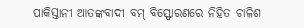ପାକିସ୍ତାନୀ ଆତଙ୍କବାଦୀ ବମ୍ ବିସ୍ଫୋରଣରେ ନିହିତ ଚାଳିଶ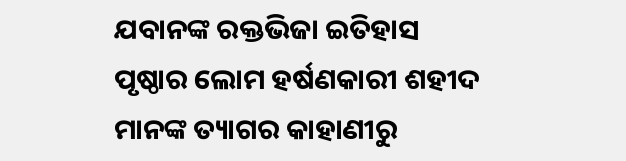ଯବାନଙ୍କ ରକ୍ତଭିଜା ଇତିହାସ ପୃଷ୍ଠାର ଲୋମ ହର୍ଷଣକାରୀ ଶହୀଦ ମାନଙ୍କ ତ୍ୟାଗର କାହାଣୀରୁ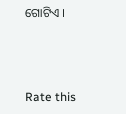ଗୋଟିଏ ।



Rate this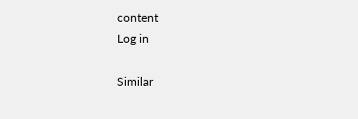content
Log in

Similar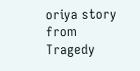oriya story from Tragedy